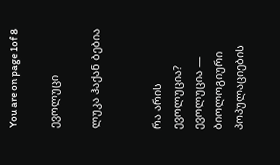You are on page 1of 8

ევოლუცი

ლუკა ჰაქან ბებია


რა არის
ევოლუცია?
ევოლუცია — ბიოლოგიური პოპულაციების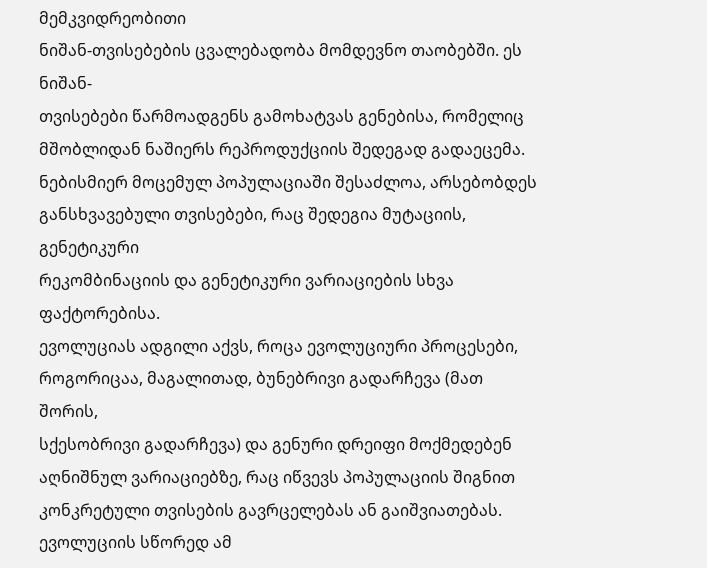მემკვიდრეობითი
ნიშან-თვისებების ცვალებადობა მომდევნო თაობებში. ეს ნიშან-
თვისებები წარმოადგენს გამოხატვას გენებისა, რომელიც
მშობლიდან ნაშიერს რეპროდუქციის შედეგად გადაეცემა.
ნებისმიერ მოცემულ პოპულაციაში შესაძლოა, არსებობდეს
განსხვავებული თვისებები, რაც შედეგია მუტაციის, გენეტიკური
რეკომბინაციის და გენეტიკური ვარიაციების სხვა ფაქტორებისა.
ევოლუციას ადგილი აქვს, როცა ევოლუციური პროცესები,
როგორიცაა, მაგალითად, ბუნებრივი გადარჩევა (მათ შორის,
სქესობრივი გადარჩევა) და გენური დრეიფი მოქმედებენ
აღნიშნულ ვარიაციებზე, რაც იწვევს პოპულაციის შიგნით
კონკრეტული თვისების გავრცელებას ან გაიშვიათებას.
ევოლუციის სწორედ ამ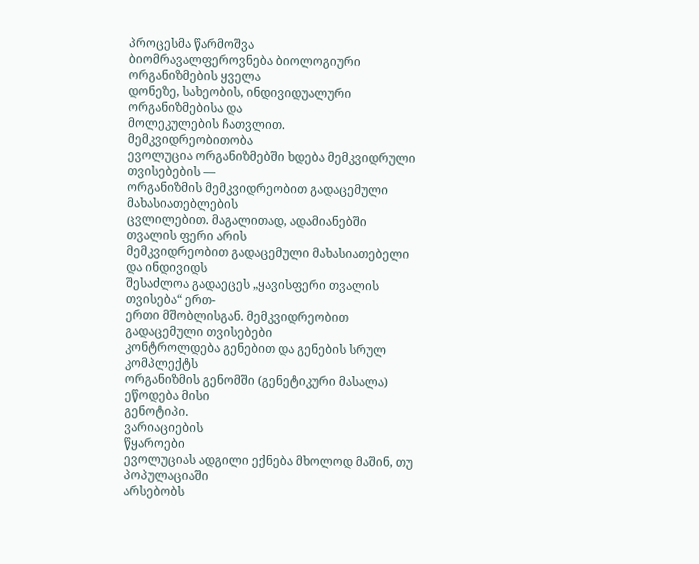პროცესმა წარმოშვა
ბიომრავალფეროვნება ბიოლოგიური ორგანიზმების ყველა
დონეზე, სახეობის, ინდივიდუალური ორგანიზმებისა და
მოლეკულების ჩათვლით.
მემკვიდრეობითობა
ევოლუცია ორგანიზმებში ხდება მემკვიდრული თვისებების —
ორგანიზმის მემკვიდრეობით გადაცემული მახასიათებლების
ცვლილებით. მაგალითად, ადამიანებში თვალის ფერი არის
მემკვიდრეობით გადაცემული მახასიათებელი და ინდივიდს
შესაძლოა გადაეცეს „ყავისფერი თვალის თვისება“ ერთ-
ერთი მშობლისგან. მემკვიდრეობით გადაცემული თვისებები
კონტროლდება გენებით და გენების სრულ კომპლექტს
ორგანიზმის გენომში (გენეტიკური მასალა) ეწოდება მისი
გენოტიპი.
ვარიაციების
წყაროები
ევოლუციას ადგილი ექნება მხოლოდ მაშინ, თუ პოპულაციაში
არსებობს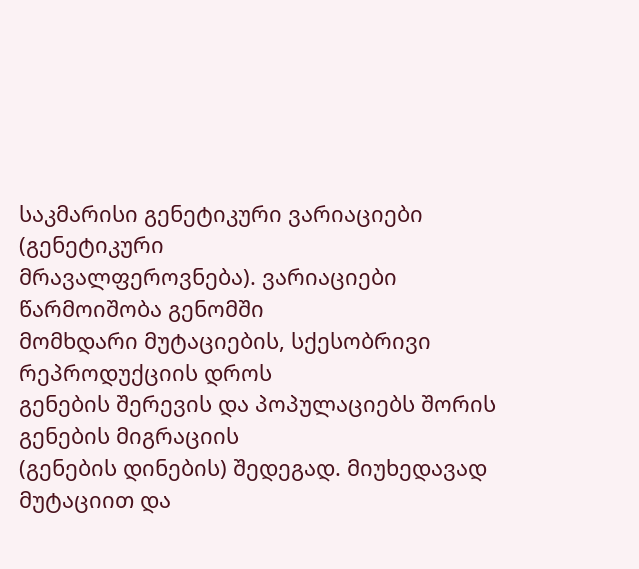საკმარისი გენეტიკური ვარიაციები (გენეტიკური
მრავალფეროვნება). ვარიაციები წარმოიშობა გენომში
მომხდარი მუტაციების, სქესობრივი რეპროდუქციის დროს
გენების შერევის და პოპულაციებს შორის გენების მიგრაციის
(გენების დინების) შედეგად. მიუხედავად მუტაციით და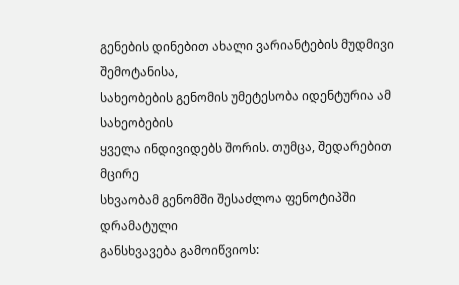გენების დინებით ახალი ვარიანტების მუდმივი შემოტანისა,
სახეობების გენომის უმეტესობა იდენტურია ამ სახეობების
ყველა ინდივიდებს შორის. თუმცა, შედარებით მცირე
სხვაობამ გენომში შესაძლოა ფენოტიპში დრამატული
განსხვავება გამოიწვიოს: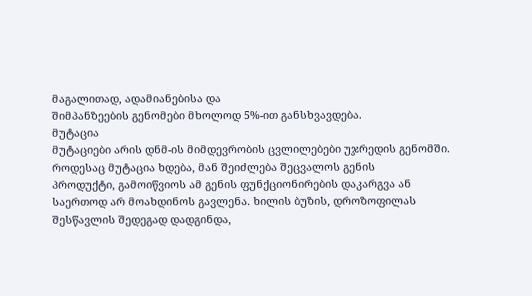მაგალითად, ადამიანებისა და
შიმპანზეების გენომები მხოლოდ 5%-ით განსხვავდება.
მუტაცია
მუტაციები არის დნმ-ის მიმდევრობის ცვლილებები უჯრედის გენომში.
როდესაც მუტაცია ხდება, მან შეიძლება შეცვალოს გენის
პროდუქტი, გამოიწვიოს ამ გენის ფუნქციონირების დაკარგვა ან
საერთოდ არ მოახდინოს გავლენა. ხილის ბუზის, დროზოფილას
შესწავლის შედეგად დადგინდა,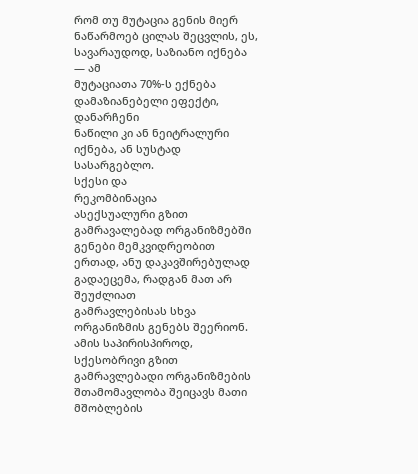რომ თუ მუტაცია გენის მიერ
ნაწარმოებ ცილას შეცვლის, ეს, სავარაუდოდ, საზიანო იქნება ― ამ
მუტაციათა 70%-ს ექნება დამაზიანებელი ეფექტი, დანარჩენი
ნაწილი კი ან ნეიტრალური იქნება, ან სუსტად სასარგებლო.
სქესი და
რეკომბინაცია
ასექსუალური გზით გამრავალებად ორგანიზმებში გენები მემკვიდრეობით
ერთად, ანუ დაკავშირებულად გადაეცემა, რადგან მათ არ შეუძლიათ
გამრავლებისას სხვა ორგანიზმის გენებს შეერიონ. ამის საპირისპიროდ,
სქესობრივი გზით გამრავლებადი ორგანიზმების შთამომავლობა შეიცავს მათი
მშობლების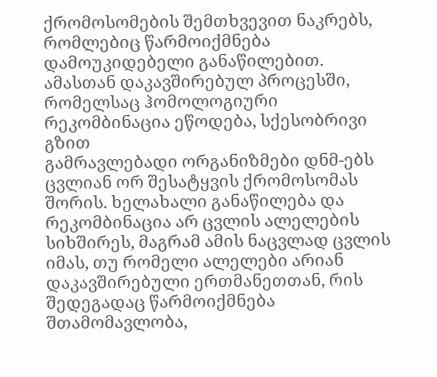ქრომოსომების შემთხვევით ნაკრებს, რომლებიც წარმოიქმნება
დამოუკიდებელი განაწილებით. ამასთან დაკავშირებულ პროცესში,
რომელსაც ჰომოლოგიური რეკომბინაცია ეწოდება, სქესობრივი გზით
გამრავლებადი ორგანიზმები დნმ-ებს ცვლიან ორ შესატყვის ქრომოსომას
შორის. ხელახალი განაწილება და რეკომბინაცია არ ცვლის ალელების
სიხშირეს, მაგრამ ამის ნაცვლად ცვლის იმას, თუ რომელი ალელები არიან
დაკავშირებული ერთმანეთთან, რის შედეგადაც წარმოიქმნება
შთამომავლობა,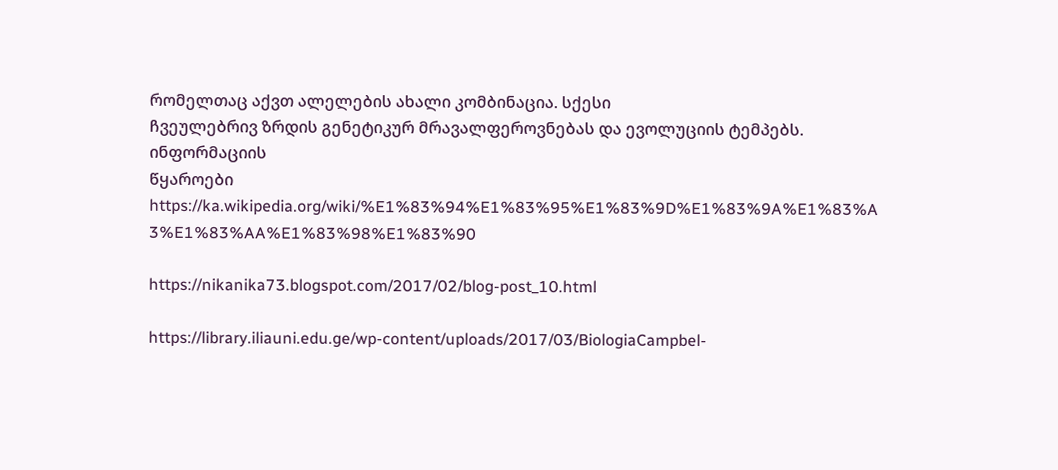რომელთაც აქვთ ალელების ახალი კომბინაცია. სქესი
ჩვეულებრივ ზრდის გენეტიკურ მრავალფეროვნებას და ევოლუციის ტემპებს.
ინფორმაციის
წყაროები
https://ka.wikipedia.org/wiki/%E1%83%94%E1%83%95%E1%83%9D%E1%83%9A%E1%83%A
3%E1%83%AA%E1%83%98%E1%83%90

https://nikanika73.blogspot.com/2017/02/blog-post_10.html

https://library.iliauni.edu.ge/wp-content/uploads/2017/03/BiologiaCampbel-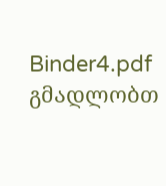Binder4.pdf
გმადლობთ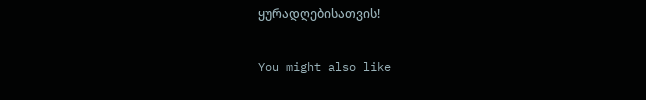ყურადღებისათვის!

You might also like